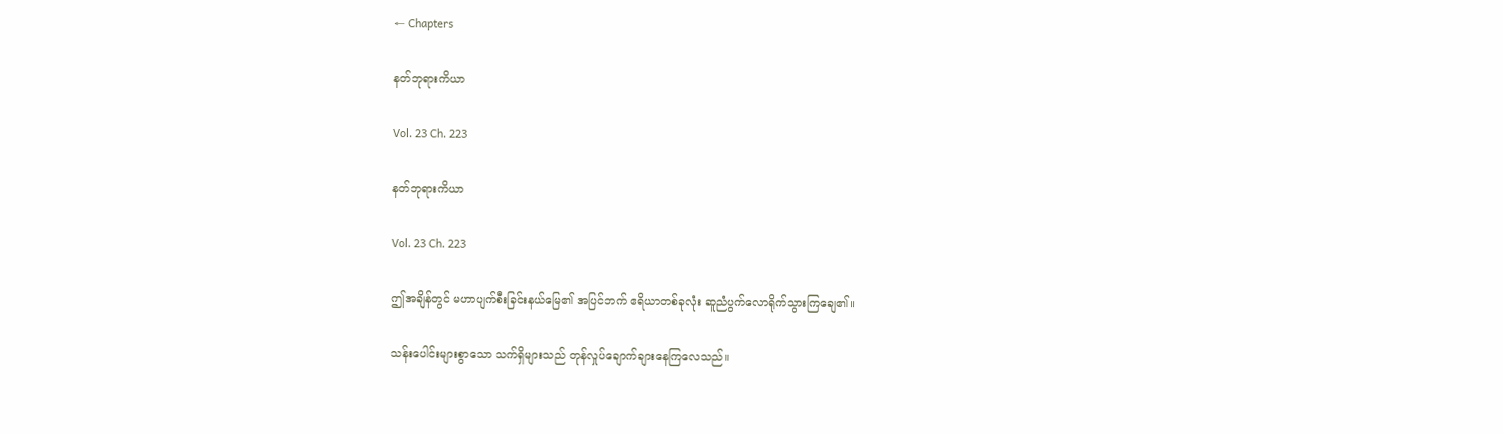← Chapters

နတ်ဘုရားကိယာ

Vol. 23 Ch. 223

နတ်ဘုရားကိယာ

Vol. 23 Ch. 223

ဤအချိန်တွင် မဟာပျက်စီးခြင်းနယ်မြေ၏ အပြင်ဘက် ဧရိယာတစ်ခုလုံး ဆူညံပွက်လောရိုက်သွားကြချေ၏။

သန်းပေါင်းများစွာသော သက်ရှိများသည် တုန်လှုပ်ချောက်ချားနေကြလေသည်။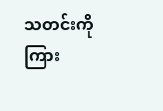သတင်းကို ကြား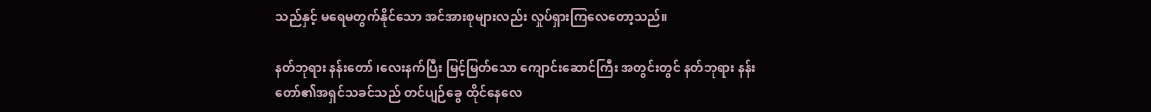သည်နှင့် မရေမတွက်နိုင်သော အင်အားစုများလည်း လှုပ်ရှားကြလေတော့သည်။

နတ်ဘုရား နန်းတော် ၊လေးနက်ပြီး မြင့်မြတ်သော ကျောင်းဆောင်ကြီး အတွင်းတွင် နတ်ဘုရား နန်းတော်၏အရှင်သခင်သည် တင်ပျဉ်ခွေ ထိုင်နေလေ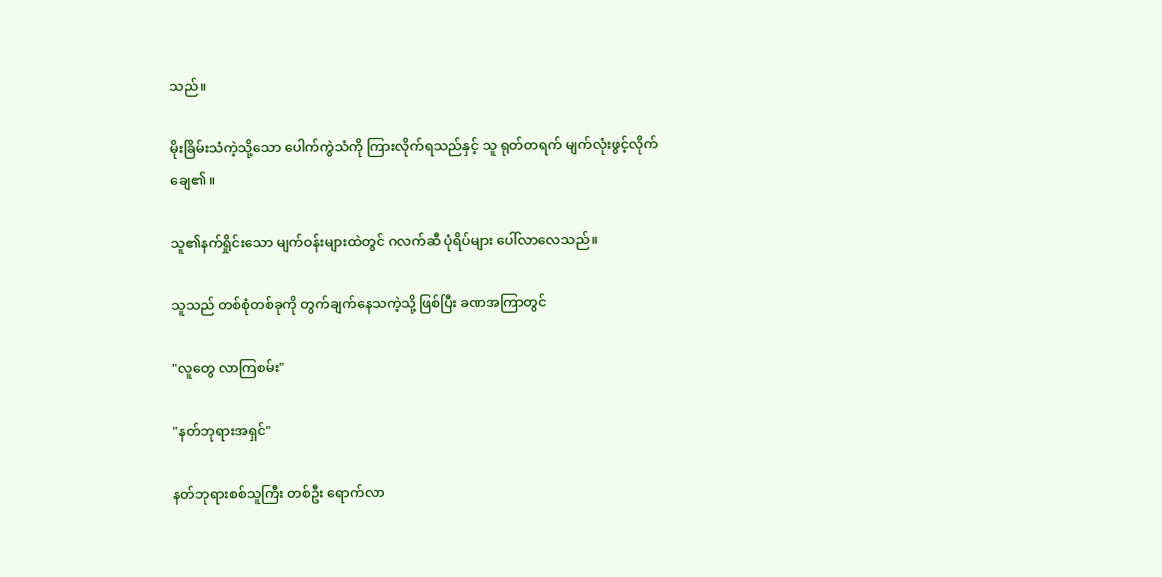သည်။

မိုးခြိမ်းသံကဲ့သို့သော ပေါက်ကွဲသံကို ကြားလိုက်ရသည်နှင့် သူ ရုတ်တရက် မျက်လုံးဖွင့်လိုက်ချေ၏။

သူ၏နက်ရှိုင်းသော မျက်ဝန်းများထဲတွင် ဂလက်ဆီ ပုံရိပ်များ ပေါ်လာလေသည်။

သူသည် တစ်စုံတစ်ခုကို တွက်ချက်နေသကဲ့သို့ ဖြစ်ပြီး ခဏအကြာတွင်

"လူတွေ လာကြစမ်း"

"နတ်ဘုရားအရှင်"

နတ်ဘုရားစစ်သူကြီး တစ်ဦး ရောက်လာ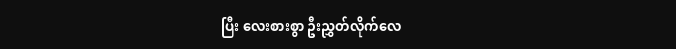ပြီး လေးစားစွာ ဦးညွှတ်လိုက်လေ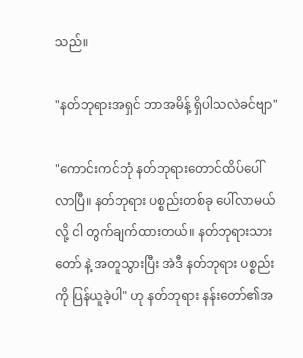သည်။

"နတ်ဘုရားအရှင် ဘာအမိန့် ရှိပါသလဲခင်ဗျာ"

"ကောင်းကင်ဘုံ နတ်ဘုရားတောင်ထိပ်ပေါ်လာပြီ။ နတ်ဘုရား ပစ္စည်းတစ်ခု ပေါ်လာမယ်လို့ ငါ တွက်ချက်ထားတယ်။ နတ်ဘုရားသားတော် နဲ့ အတူသွားပြီး အဲဒီ နတ်ဘုရား ပစ္စည်းကို ပြန်ယူခဲ့ပါ" ဟု နတ်ဘုရား နန်းတော်၏အ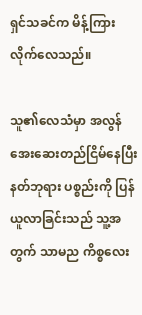ရှင်သခင်က မိန့်ကြားလိုက်လေသည်။

သူ၏လေသံမှာ အလွန် အေးဆေးတည်ငြိမ်နေပြီး နတ်ဘုရား ပစ္စည်းကို ပြန်ယူလာခြင်းသည် သူ့အတွက် သာမည ကိစ္စလေး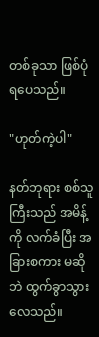တစ်ခုသာ ဖြစ်ပုံရပေသည်။

"ဟုတ်ကဲ့ပါ"

နတ်ဘုရား စစ်သူကြီးသည် အမိန့်ကို လက်ခံပြီး အခြားစကား မဆိုဘဲ ထွက်ခွာသွားလေသည်။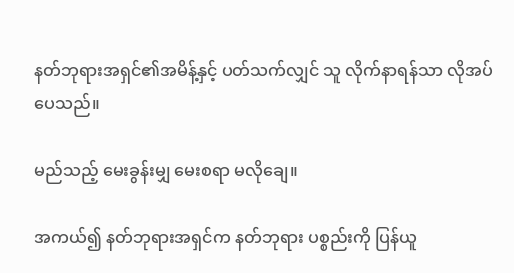နတ်ဘုရားအရှင်၏အမိန့်နှင့် ပတ်သက်လျှင် သူ လိုက်နာရန်သာ လိုအပ်ပေသည်။

မည်သည့် မေးခွန်းမျှ မေးစရာ မလိုချေ။

အကယ်၍ နတ်ဘုရားအရှင်က နတ်ဘုရား ပစ္စည်းကို ပြန်ယူ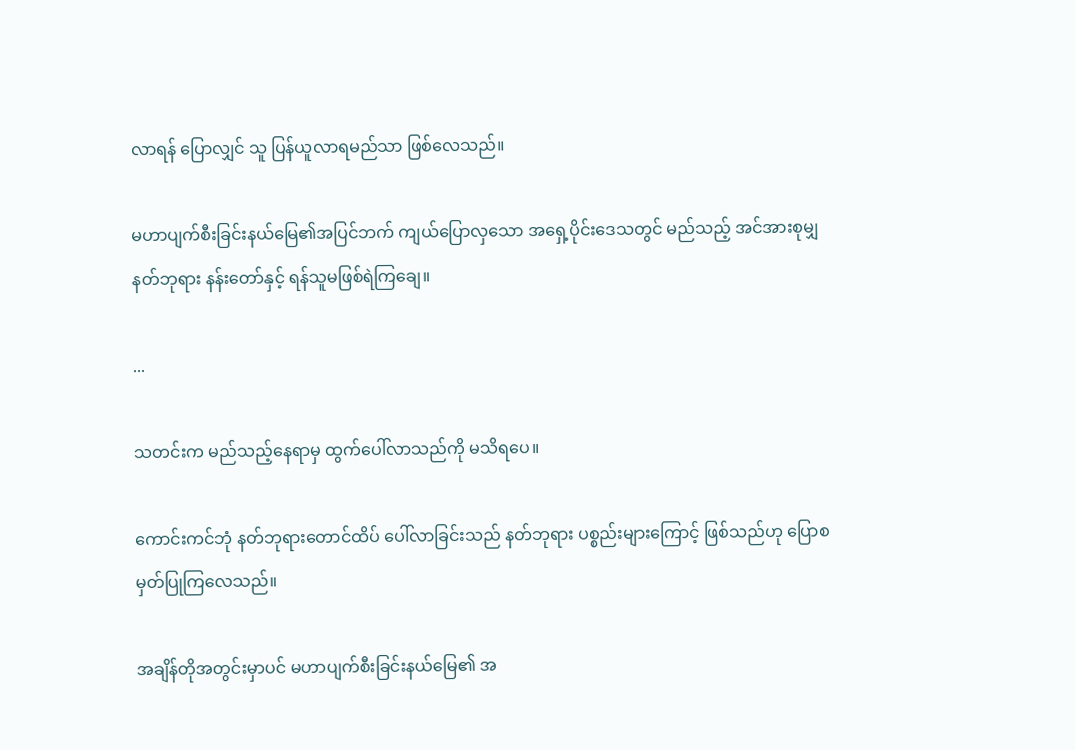လာရန် ပြောလျှင် သူ ပြန်ယူလာရမည်သာ ဖြစ်လေသည်။

မဟာပျက်စီးခြင်းနယ်မြေ၏အပြင်ဘက် ကျယ်ပြောလှသော အရှေ့ပိုင်းဒေသတွင် မည်သည့် အင်အားစုမျှ နတ်ဘုရား နန်းတော်နှင့် ရန်သူမဖြစ်ရဲကြချေ။

...

သတင်းက မည်သည့်နေရာမှ ထွက်ပေါ်လာသည်ကို မသိရပေ။

ကောင်းကင်ဘုံ နတ်ဘုရားတောင်ထိပ် ပေါ်လာခြင်းသည် နတ်ဘုရား ပစ္စည်းများကြောင့် ဖြစ်သည်ဟု ပြောစမှတ်ပြုကြလေသည်။

အချိန်တိုအတွင်းမှာပင် မဟာပျက်စီးခြင်းနယ်မြေ၏ အ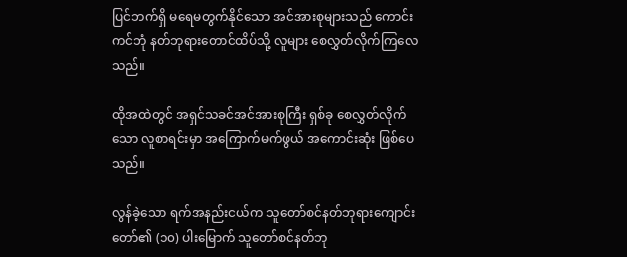ပြင်ဘက်ရှိ မရေမတွက်နိုင်သော အင်အားစုများသည် ကောင်းကင်ဘုံ နတ်ဘုရားတောင်ထိပ်သို့ လူများ စေလွှတ်လိုက်ကြလေသည်။

ထိုအထဲတွင် အရှင်သခင်အင်အားစုကြီး ရှစ်ခု စေလွှတ်လိုက်သော လူစာရင်းမှာ အကြောက်မက်ဖွယ် အကောင်းဆုံး ဖြစ်ပေသည်။

လွန်ခဲ့သော ရက်အနည်းငယ်က သူတော်စင်နတ်ဘုရားကျောင်းတော်၏ (၁၀) ပါးမြောက် သူတော်စင်နတ်ဘု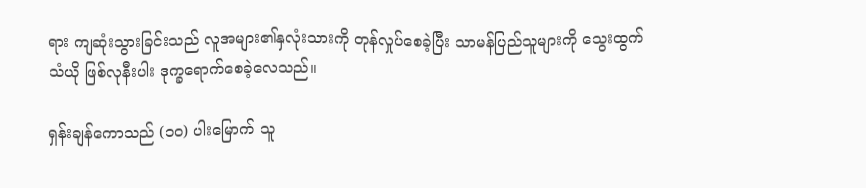ရား ကျဆုံးသွားခြင်းသည် လူအများ၏နှလုံးသားကို တုန်လှုပ်စေခဲ့ပြီး သာမန်ပြည်သူများကို သွေးထွက်သံယို ဖြစ်လုနီးပါး ဒုက္ခရောက်စေခဲ့လေသည်။

ရှန်းချန်ကောသည် (၁၀) ပါးမြောက် သူ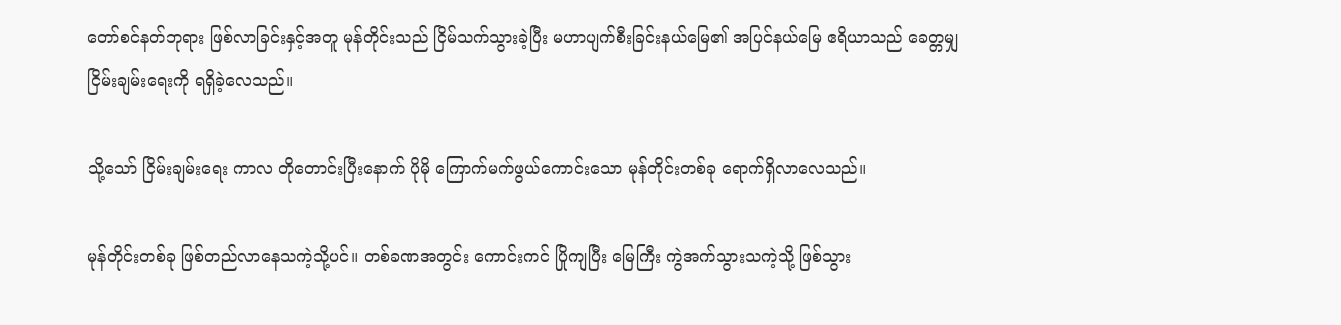တော်စင်နတ်ဘုရား ဖြစ်လာခြင်းနှင့်အတူ မုန်တိုင်းသည် ငြိမ်သက်သွားခဲ့ပြီး မဟာပျက်စီးခြင်းနယ်မြေ၏ အပြင်နယ်မြေ ဧရိယာသည် ခေတ္တမျှ ငြိမ်းချမ်းရေးကို ရရှိခဲ့လေသည်။

သို့သော် ငြိမ်းချမ်းရေး ကာလ တိုတောင်းပြီးနောက် ပိုမို ကြောက်မက်ဖွယ်ကောင်းသော မုန်တိုင်းတစ်ခု ရောက်ရှိလာလေသည်။

မုန်တိုင်းတစ်ခု ဖြစ်တည်လာနေသကဲ့သို့ပင်။ တစ်ခဏအတွင်း ကောင်းကင် ပြိုကျပြီး မြေကြီး ကွဲအက်သွားသကဲ့သို့ ဖြစ်သွား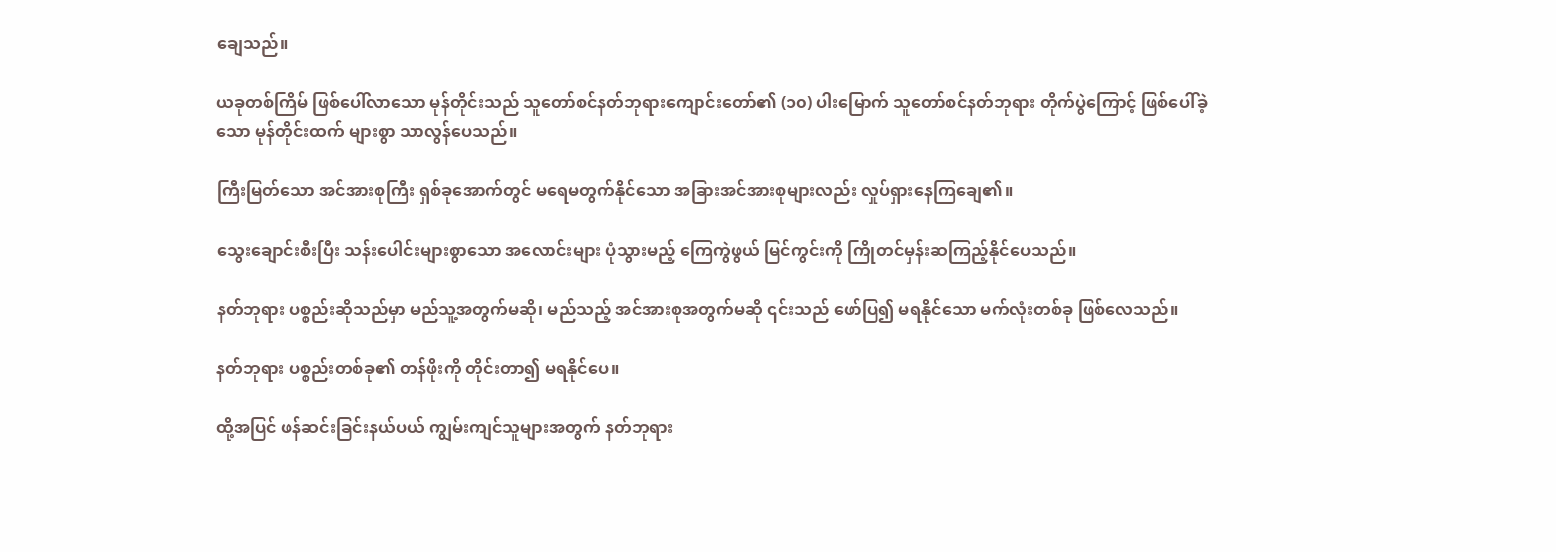ချေသည်။

ယခုတစ်ကြိမ် ဖြစ်ပေါ်လာသော မုန်တိုင်းသည် သူတော်စင်နတ်ဘုရားကျောင်းတော်၏ (၁၀) ပါးမြောက် သူတော်စင်နတ်ဘုရား တိုက်ပွဲကြောင့် ဖြစ်ပေါ်ခဲ့သော မုန်တိုင်းထက် များစွာ သာလွန်ပေသည်။

ကြီးမြတ်သော အင်အားစုကြီး ရှစ်ခုအောက်တွင် မရေမတွက်နိုင်သော အခြားအင်အားစုများလည်း လှုပ်ရှားနေကြချေ၏။

သွေးချောင်းစီးပြီး သန်းပေါင်းများစွာသော အလောင်းများ ပုံသွားမည့် ကြေကွဲဖွယ် မြင်ကွင်းကို ကြိုတင်မှန်းဆကြည့်နိုင်ပေသည်။

နတ်ဘုရား ပစ္စည်းဆိုသည်မှာ မည်သူ့အတွက်မဆို၊ မည်သည့် အင်အားစုအတွက်မဆို ၎င်းသည် ဖော်ပြ၍ မရနိုင်သော မက်လုံးတစ်ခု ဖြစ်လေသည်။

နတ်ဘုရား ပစ္စည်းတစ်ခု၏ တန်ဖိုးကို တိုင်းတာ၍ မရနိုင်ပေ။

ထို့အပြင် ဖန်ဆင်းခြင်းနယ်ပယ် ကျွမ်းကျင်သူများအတွက် နတ်ဘုရား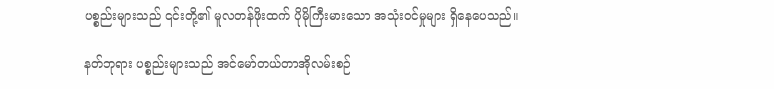ပစ္စည်းများသည် ၎င်းတို့၏ မူလတန်ဖိုးထက် ပိုမိုကြီးမားသော အသုံးဝင်မှုများ ရှိနေပေသည်။

နတ်ဘုရား ပစ္စည်းများသည် အင်မော်တယ်တာအိုလမ်းစဉ်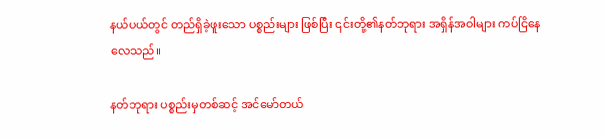နယ်ပယ်တွင် တည်ရှိခဲ့ဖူးသော ပစ္စည်းများ ဖြစ်ပြီး ၎င်းတို့၏နတ်ဘုရား အရှိန်အဝါများ ကပ်ငြိနေလေသည်။

နတ်ဘုရား ပစ္စည်းမှတစ်ဆင့် အင်မော်တယ်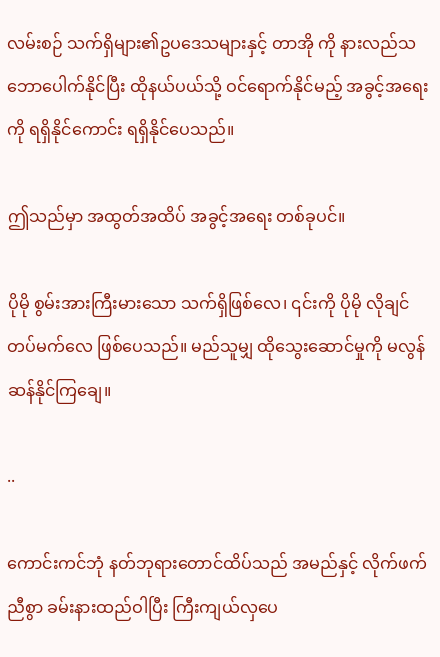လမ်းစဉ် သက်ရှိများ၏ဥပဒေသများနှင့် တာအို ကို နားလည်သဘောပေါက်နိုင်ပြီး ထိုနယ်ပယ်သို့ ဝင်ရောက်နိုင်မည့် အခွင့်အရေးကို ရရှိနိုင်ကောင်း ရရှိနိုင်ပေသည်။

ဤသည်မှာ အထွတ်အထိပ် အခွင့်အရေး တစ်ခုပင်။

ပိုမို စွမ်းအားကြီးမားသော သက်ရှိဖြစ်လေ၊ ၎င်းကို ပိုမို လိုချင်တပ်မက်လေ ဖြစ်ပေသည်။ မည်သူမျှ ထိုသွေးဆောင်မှုကို မလွန်ဆန်နိုင်ကြချေ။

..

ကောင်းကင်ဘုံ နတ်ဘုရားတောင်ထိပ်သည် အမည်နှင့် လိုက်ဖက်ညီစွာ ခမ်းနားထည်ဝါပြီး ကြီးကျယ်လှပေ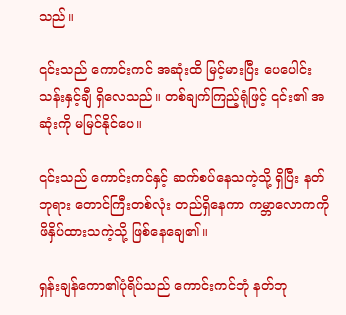သည်။

၎င်းသည် ကောင်းကင် အဆုံးထိ မြင့်မားပြီး ပေပေါင်း သန်းနှင့်ချီ ရှိလေသည်။ တစ်ချက်ကြည့်ရုံဖြင့် ၎င်း၏ အဆုံးကို မမြင်နိုင်ပေ။

၎င်းသည် ကောင်းကင်နှင့် ဆက်စပ်နေသကဲ့သို့ ရှိပြီး နတ်ဘုရား တောင်ကြီးတစ်လုံး တည်ရှိနေကာ ကမ္ဘာလောကကို ဖိနှိပ်ထားသကဲ့သို့ ဖြစ်နေချေ၏။

ရှန်းချန်ကော၏ပုံရိပ်သည် ကောင်းကင်ဘုံ နတ်ဘု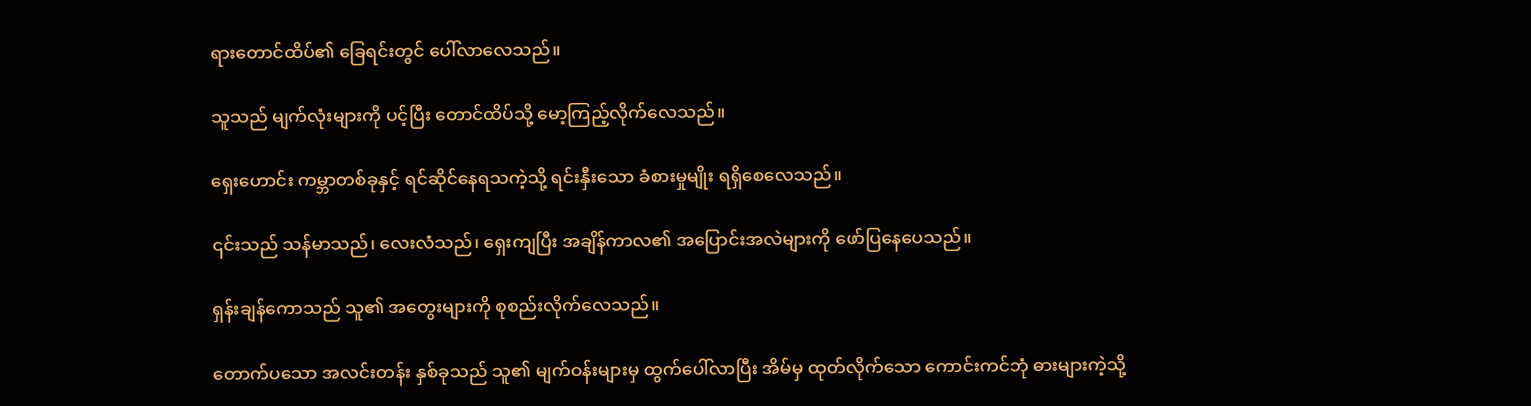ရားတောင်ထိပ်၏ ခြေရင်းတွင် ပေါ်လာလေသည်။

သူသည် မျက်လုံးများကို ပင့်ပြီး တောင်ထိပ်သို့ မော့ကြည့်လိုက်လေသည်။

ရှေးဟောင်း ကမ္ဘာတစ်ခုနှင့် ရင်ဆိုင်နေရသကဲ့သို့ ရင်းနှီးသော ခံစားမှုမျိုး ရရှိစေလေသည်။

၎င်းသည် သန်မာသည်၊ လေးလံသည်၊ ရှေးကျပြီး အချိန်ကာလ၏ အပြောင်းအလဲများကို ဖော်ပြနေပေသည်။

ရှန်းချန်ကောသည် သူ၏ အတွေးများကို စုစည်းလိုက်လေသည်။

တောက်ပသော အလင်းတန်း နှစ်ခုသည် သူ၏ မျက်ဝန်းများမှ ထွက်ပေါ်လာပြီး အိမ်မှ ထုတ်လိုက်သော ကောင်းကင်ဘုံ ဓားများကဲ့သို့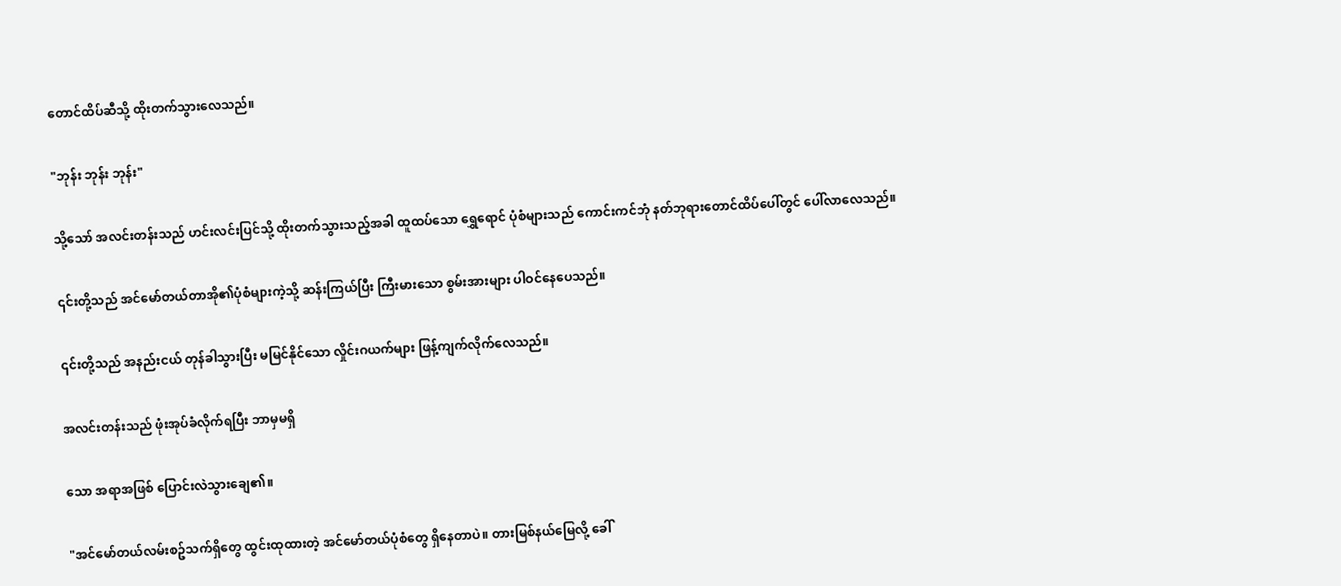တောင်ထိပ်ဆီသို့ ထိုးတက်သွားလေသည်။

"ဘုန်း ဘုန်း ဘုန်း"

သို့သော် အလင်းတန်းသည် ဟင်းလင်းပြင်သို့ ထိုးတက်သွားသည့်အခါ ထူထပ်သော ရွှေရောင် ပုံစံများသည် ကောင်းကင်ဘုံ နတ်ဘုရားတောင်ထိပ်ပေါ်တွင် ပေါ်လာလေသည်။

၎င်းတို့သည် အင်မော်တယ်တာအို၏ပုံစံများကဲ့သို့ ဆန်းကြယ်ပြီး ကြီးမားသော စွမ်းအားများ ပါဝင်နေပေသည်။

၎င်းတို့သည် အနည်းငယ် တုန်ခါသွားပြီး မမြင်နိုင်သော လှိုင်းဂယက်များ ဖြန့်ကျက်လိုက်လေသည်။

အလင်းတန်းသည် ဖုံးအုပ်ခံလိုက်ရပြီး ဘာမှမရှိ

သော အရာအဖြစ် ပြောင်းလဲသွားချေ၏။

"အင်မော်တယ်လမ်းစဥ်သက်ရှိတွေ ထွင်းထုထားတဲ့ အင်မော်တယ်ပုံစံတွေ ရှိနေတာပဲ။ တားမြစ်နယ်မြေလို့ ခေါ်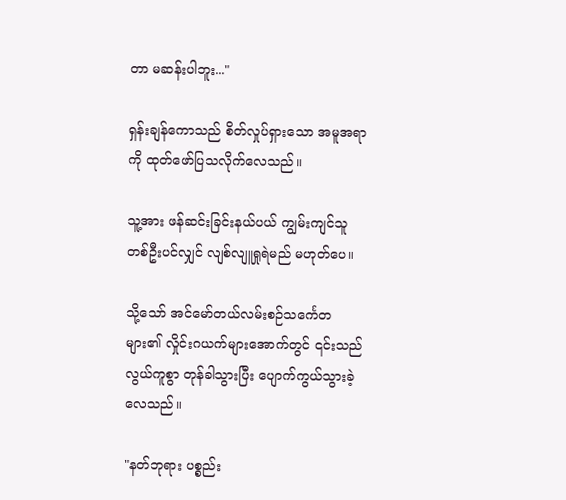တာ မဆန်းပါဘူး..."

ရှန်းချန်ကောသည် စိတ်လှုပ်ရှားသော အမူအရာကို ထုတ်ဖော်ပြသလိုက်လေသည်။

သူ့အား ဖန်ဆင်းခြင်းနယ်ပယ် ကျွမ်းကျင်သူ တစ်ဦးပင်လျှင် လျစ်လျူရှုရဲမည် မဟုတ်ပေ။

သို့သော် အင်မော်တယ်လမ်းစဉ်သင်္ကေတများ၏ လှိုင်းဂယက်များအောက်တွင် ၎င်းသည် လွယ်ကူစွာ တုန်ခါသွားပြီး ပျောက်ကွယ်သွားခဲ့လေသည်။

"နတ်ဘုရား ပစ္စည်း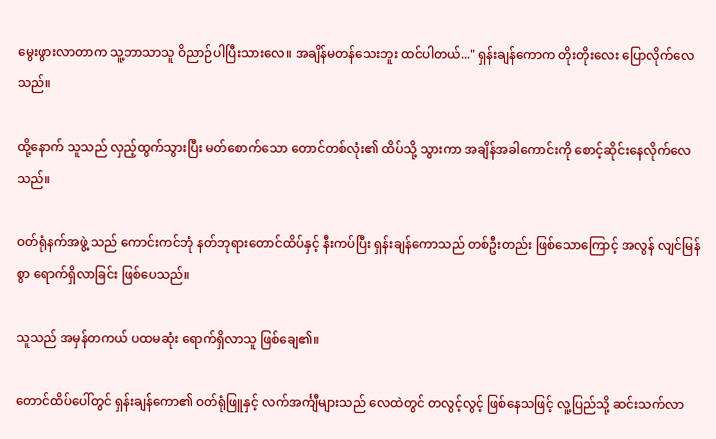မွေးဖွားလာတာက သူ့ဘာသာသူ ဝိညာဉ်ပါပြီးသားလေ။ အချိန်မတန်သေးဘူး ထင်ပါတယ်..." ရှန်းချန်ကောက တိုးတိုးလေး ပြောလိုက်လေသည်။

ထို့နောက် သူသည် လှည့်ထွက်သွားပြီး မတ်စောက်သော တောင်တစ်လုံး၏ ထိပ်သို့ သွားကာ အချိန်အခါကောင်းကို စောင့်ဆိုင်းနေလိုက်လေသည်။

ဝတ်ရုံနက်အဖွဲ့ သည် ကောင်းကင်ဘုံ နတ်ဘုရားတောင်ထိပ်နှင့် နီးကပ်ပြီး ရှန်းချန်ကောသည် တစ်ဦးတည်း ဖြစ်သောကြောင့် အလွန် လျင်မြန်စွာ ရောက်ရှိလာခြင်း ဖြစ်ပေသည်။

သူသည် အမှန်တကယ် ပထမဆုံး ရောက်ရှိလာသူ ဖြစ်ချေ၏။

တောင်ထိပ်ပေါ်တွင် ရှန်းချန်ကော၏ ဝတ်ရုံဖြူနှင့် လက်အင်္ကျီများသည် လေထဲတွင် တလွင့်လွင့် ဖြစ်နေသဖြင့် လူ့ပြည်သို့ ဆင်းသက်လာ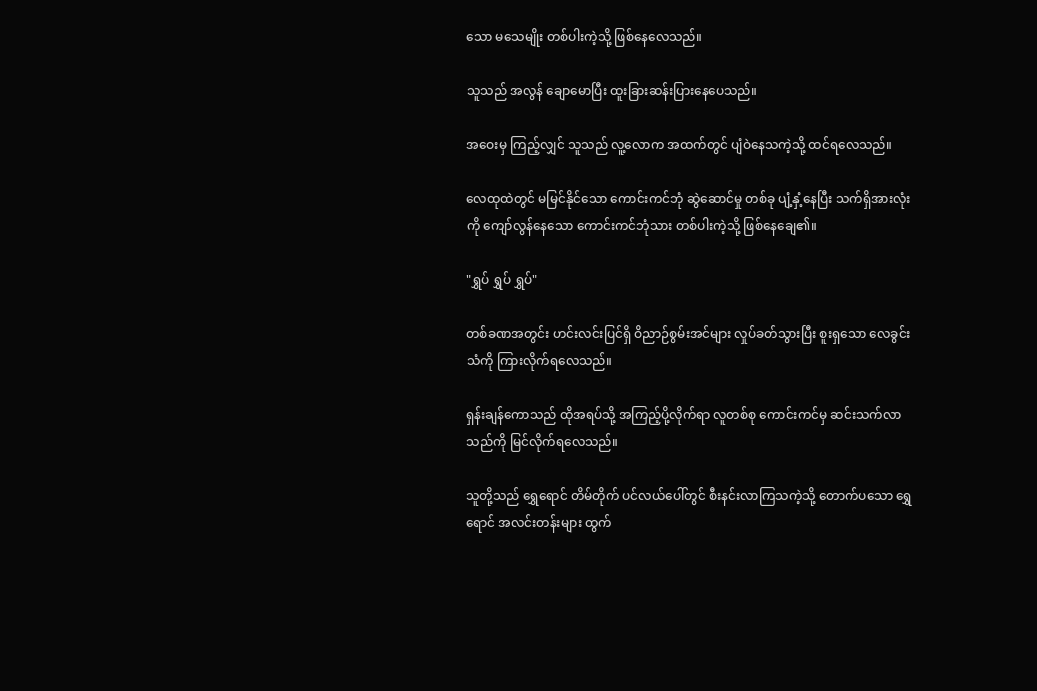သော မသေမျိုး တစ်ပါးကဲ့သို့ ဖြစ်နေလေသည်။

သူသည် အလွန် ချောမောပြီး ထူးခြားဆန်းပြားနေပေသည်။

အဝေးမှ ကြည့်လျှင် သူသည် လူ့လောက အထက်တွင် ပျံဝဲနေသကဲ့သို့ ထင်ရလေသည်။

လေထုထဲတွင် မမြင်နိုင်သော ကောင်းကင်ဘုံ ဆွဲဆောင်မှု တစ်ခု ပျံ့နှံ့နေပြီး သက်ရှိအားလုံးကို ကျော်လွန်နေသော ကောင်းကင်ဘုံသား တစ်ပါးကဲ့သို့ ဖြစ်နေချေ၏။

"ရွှပ် ရွှပ် ရွှပ်"

တစ်ခဏအတွင်း ဟင်းလင်းပြင်ရှိ ဝိညာဉ်စွမ်းအင်များ လှုပ်ခတ်သွားပြီး စူးရှသော လေခွင်းသံကို ကြားလိုက်ရလေသည်။

ရှန်းချန်ကောသည် ထိုအရပ်သို့ အကြည့်ပို့လိုက်ရာ လူတစ်စု ကောင်းကင်မှ ဆင်းသက်လာသည်ကို မြင်လိုက်ရလေသည်။

သူတို့သည် ရွှေရောင် တိမ်တိုက် ပင်လယ်ပေါ်တွင် စီးနင်းလာကြသကဲ့သို့ တောက်ပသော ရွှေရောင် အလင်းတန်းများ ထွက်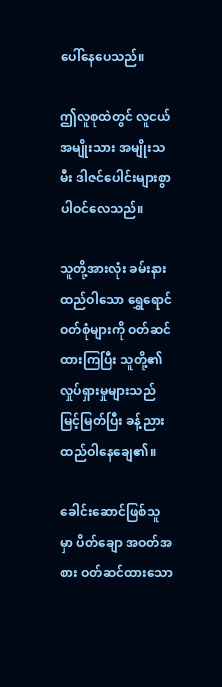ပေါ်နေပေသည်။

ဤလူစုထဲတွင် လူငယ် အမျိုးသား အမျိုးသမီး ဒါဇင်ပေါင်းများစွာ ပါဝင်လေသည်။

သူတို့အားလုံး ခမ်းနားထည်ဝါသော ရွှေရောင် ဝတ်စုံများကို ဝတ်ဆင်ထားကြပြီး သူတို့၏ လှုပ်ရှားမှုများသည် မြင့်မြတ်ပြီး ခန့်ညားထည်ဝါနေချေ၏။

ခေါင်းဆောင်ဖြစ်သူမှာ ပိတ်ချော အဝတ်အစား ဝတ်ဆင်ထားသော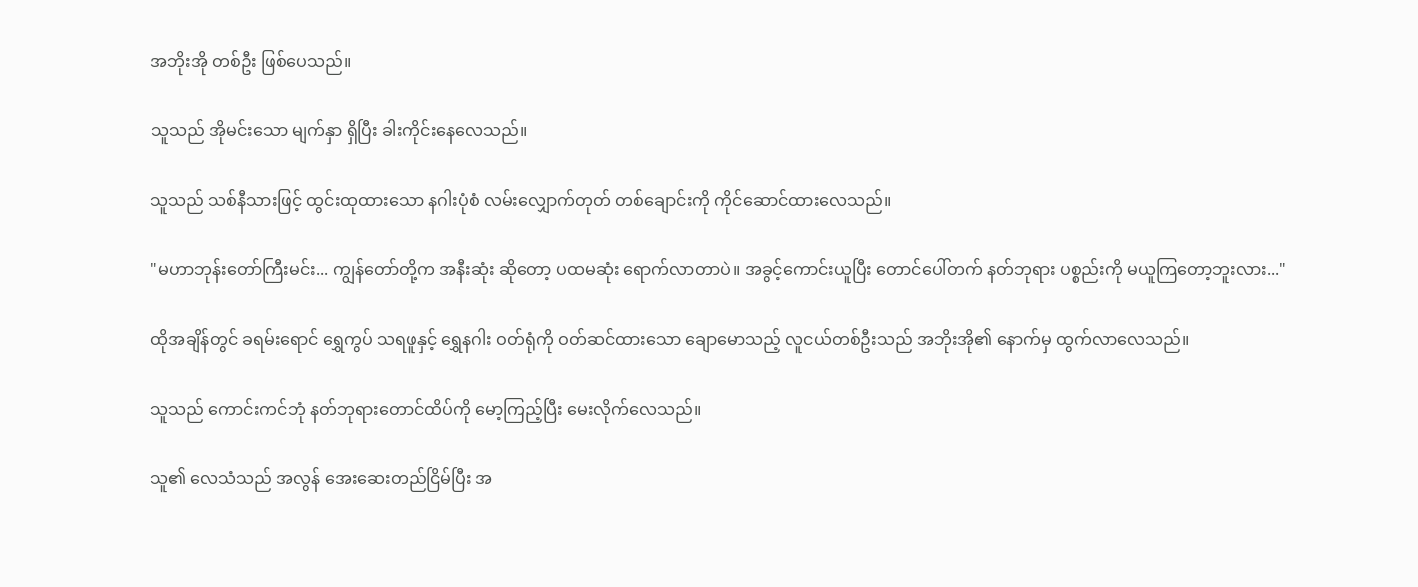အဘိုးအို တစ်ဦး ဖြစ်ပေသည်။

သူသည် အိုမင်းသော မျက်နှာ ရှိပြီး ခါးကိုင်းနေလေသည်။

သူသည် သစ်နီသားဖြင့် ထွင်းထုထားသော နဂါးပုံစံ လမ်းလျှောက်တုတ် တစ်ချောင်းကို ကိုင်ဆောင်ထားလေသည်။

"မဟာဘုန်းတော်ကြီးမင်း... ကျွန်တော်တို့က အနီးဆုံး ဆိုတော့ ပထမဆုံး ရောက်လာတာပဲ။ အခွင့်ကောင်းယူပြီး တောင်ပေါ်တက် နတ်ဘုရား ပစ္စည်းကို မယူကြတော့ဘူးလား..."

ထိုအချိန်တွင် ခရမ်းရောင် ရွှေကွပ် သရဖူနှင့် ရွှေနဂါး ဝတ်ရုံကို ဝတ်ဆင်ထားသော ချောမောသည့် လူငယ်တစ်ဦးသည် အဘိုးအို၏ နောက်မှ ထွက်လာလေသည်။

သူသည် ကောင်းကင်ဘုံ နတ်ဘုရားတောင်ထိပ်ကို မော့ကြည့်ပြီး မေးလိုက်လေသည်။

သူ၏ လေသံသည် အလွန် အေးဆေးတည်ငြိမ်ပြီး အ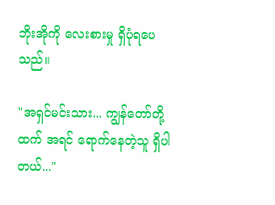ဘိုးအိုကို လေးစားမှု ရှိပုံရပေသည်။

"အရှင်မင်းသား... ကျွန်တော်တို့ထက် အရင် ရောက်နေတဲ့သူ ရှိပါတယ်..."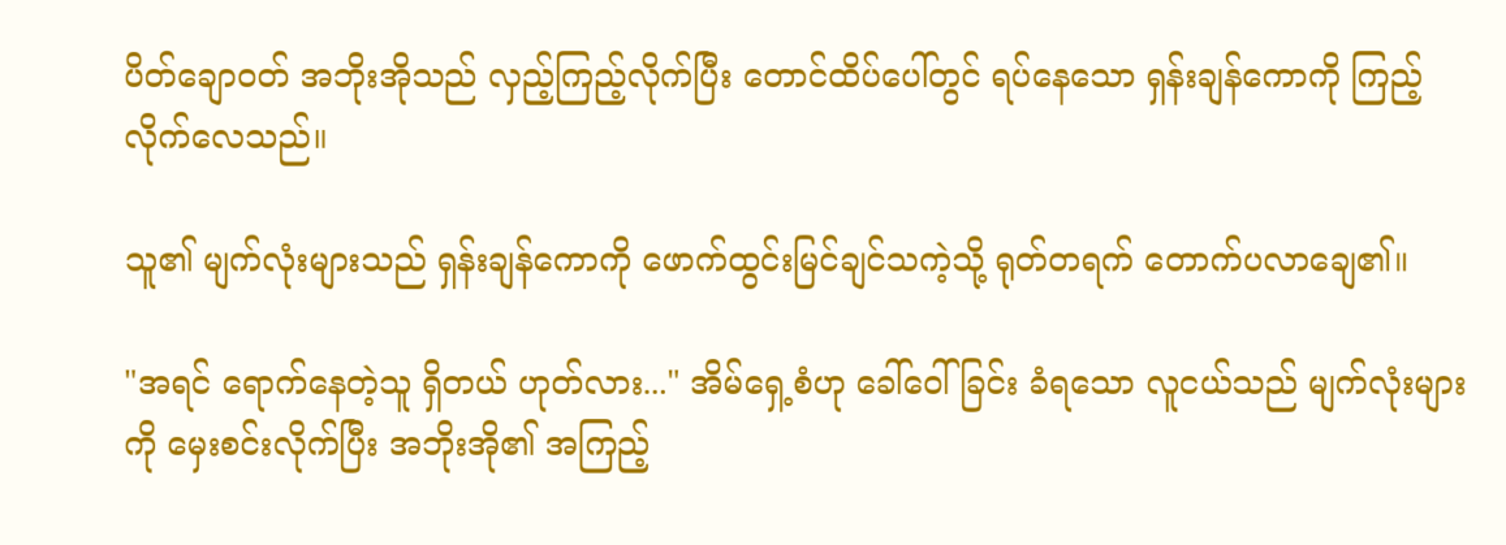ပိတ်ချောဝတ် အဘိုးအိုသည် လှည့်ကြည့်လိုက်ပြီး တောင်ထိပ်ပေါ်တွင် ရပ်နေသော ရှန်းချန်ကောကို ကြည့်လိုက်လေသည်။

သူ၏ မျက်လုံးများသည် ရှန်းချန်ကောကို ဖောက်ထွင်းမြင်ချင်သကဲ့သို့ ရုတ်တရက် တောက်ပလာချေ၏။

"အရင် ရောက်နေတဲ့သူ ရှိတယ် ဟုတ်လား..." အိမ်ရှေ့စံဟု ခေါ်ဝေါ်ခြင်း ခံရသော လူငယ်သည် မျက်လုံးများကို မှေးစင်းလိုက်ပြီး အဘိုးအို၏ အကြည့်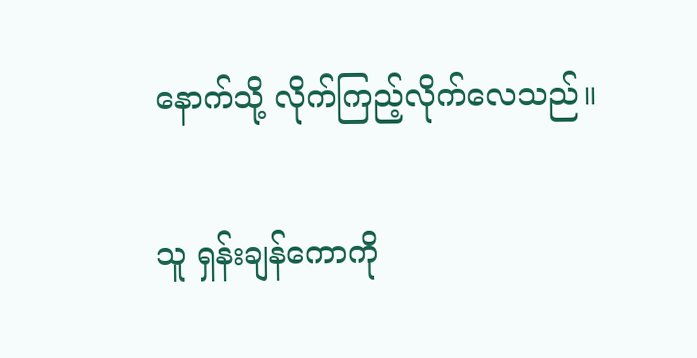နောက်သို့ လိုက်ကြည့်လိုက်လေသည်။

သူ ရှန်းချန်ကောကို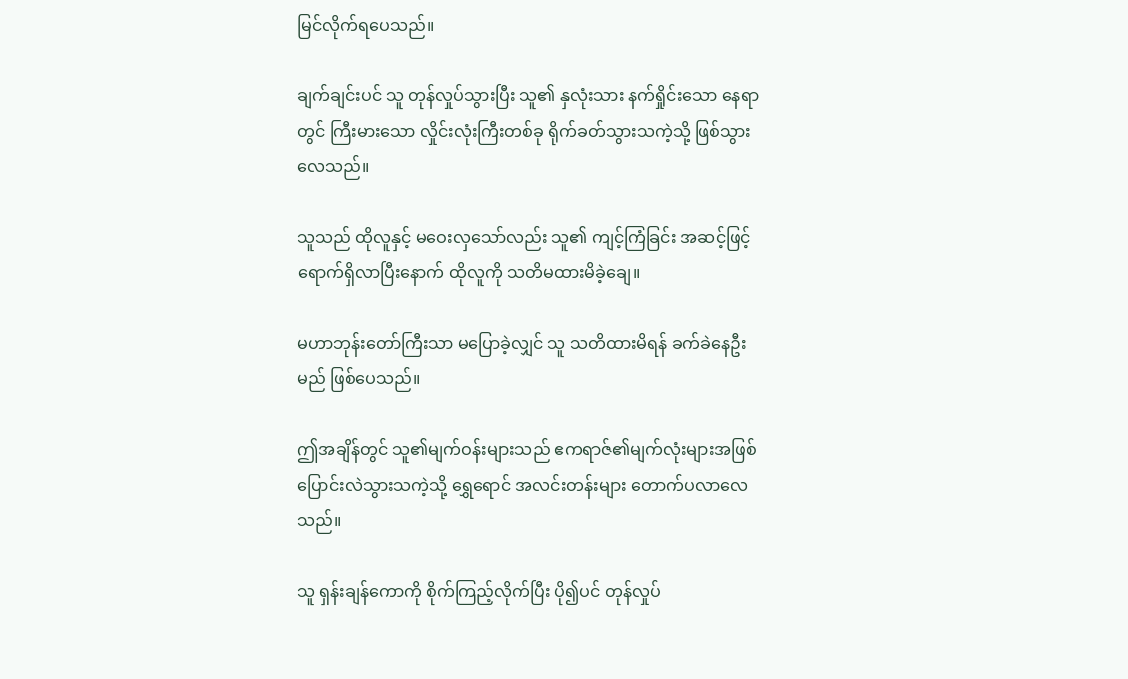မြင်လိုက်ရပေသည်။

ချက်ချင်းပင် သူ တုန်လှုပ်သွားပြီး သူ၏ နှလုံးသား နက်ရှိုင်းသော နေရာတွင် ကြီးမားသော လှိုင်းလုံးကြီးတစ်ခု ရိုက်ခတ်သွားသကဲ့သို့ ဖြစ်သွားလေသည်။

သူသည် ထိုလူနှင့် မဝေးလှသော်လည်း သူ၏ ကျင့်ကြံခြင်း အဆင့်ဖြင့် ရောက်ရှိလာပြီးနောက် ထိုလူကို သတိမထားမိခဲ့ချေ။

မဟာဘုန်းတော်ကြီးသာ မပြောခဲ့လျှင် သူ သတိထားမိရန် ခက်ခဲနေဦးမည် ဖြစ်ပေသည်။

ဤအချိန်တွင် သူ၏မျက်ဝန်းများသည် ဧကရာဇ်၏မျက်လုံးများအဖြစ် ပြောင်းလဲသွားသကဲ့သို့ ရွှေရောင် အလင်းတန်းများ တောက်ပလာလေသည်။

သူ ရှန်းချန်ကောကို စိုက်ကြည့်လိုက်ပြီး ပို၍ပင် တုန်လှုပ်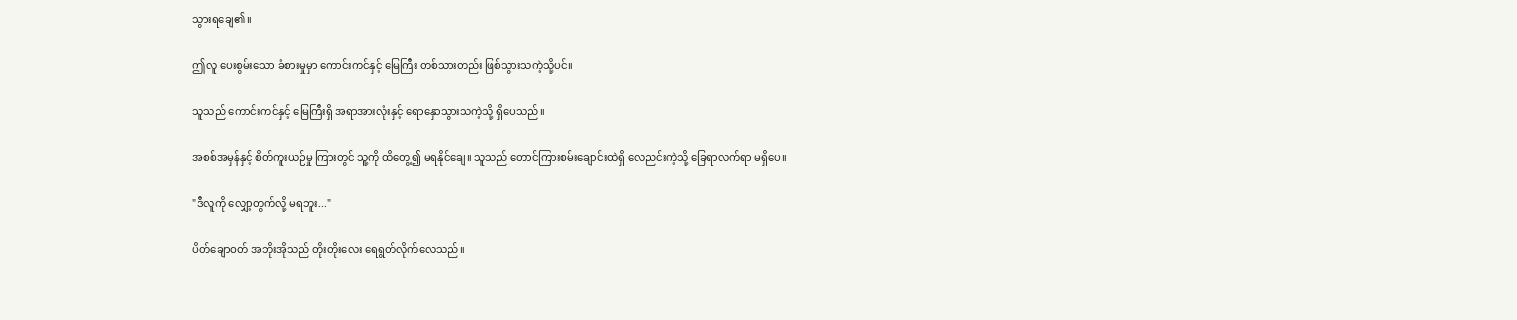သွားရချေ၏။

ဤလူ ပေးစွမ်းသော ခံစားမှုမှာ ကောင်းကင်နှင့် မြေကြီး တစ်သားတည်း ဖြစ်သွားသကဲ့သို့ပင်။

သူသည် ကောင်းကင်နှင့် မြေကြီးရှိ အရာအားလုံးနှင့် ရောနှောသွားသကဲ့သို့ ရှိပေသည်။

အစစ်အမှန်နှင့် စိတ်ကူးယဉ်မှု ကြားတွင် သူ့ကို ထိတွေ့၍ မရနိုင်ချေ။ သူသည် တောင်ကြားစမ်းချောင်းထဲရှိ လေညင်းကဲ့သို့ ခြေရာလက်ရာ မရှိပေ။

"ဒီလူကို လျှော့တွက်လို့ မရဘူး..."

ပိတ်ချောဝတ် အဘိုးအိုသည် တိုးတိုးလေး ရေရွတ်လိုက်လေသည်။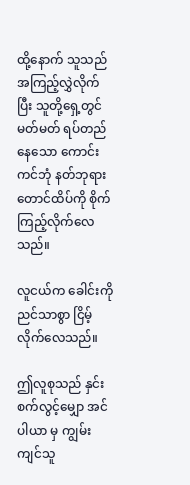ထို့နောက် သူသည် အကြည့်လွှဲလိုက်ပြီး သူတို့ရှေ့တွင် မတ်မတ် ရပ်တည်နေသော ကောင်းကင်ဘုံ နတ်ဘုရားတောင်ထိပ်ကို စိုက်ကြည့်လိုက်လေသည်။

လူငယ်က ခေါင်းကို ညင်သာစွာ ငြိမ့်လိုက်လေသည်။

ဤလူစုသည် နှင်းစက်လွင့်မျှော အင်ပါယာ မှ ကျွမ်းကျင်သူ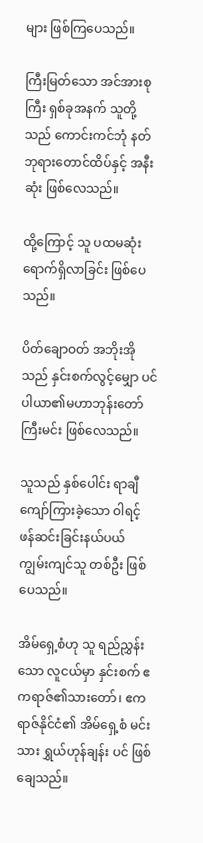များ ဖြစ်ကြပေသည်။

ကြီးမြတ်သော အင်အားစုကြီး ရှစ်ခုအနက် သူတို့သည် ကောင်းကင်ဘုံ နတ်ဘုရားတောင်ထိပ်နှင့် အနီးဆုံး ဖြစ်လေသည်။

ထို့ကြောင့် သူ ပထမဆုံး ရောက်ရှိလာခြင်း ဖြစ်ပေသည်။

ပိတ်ချောဝတ် အဘိုးအိုသည် နှင်းစက်လွင့်မျှော ပင်ပါယာ၏မဟာဘုန်းတော်ကြီးမင်း ဖြစ်လေသည်။

သူသည် နှစ်ပေါင်း ရာချီ ကျော်ကြားခဲ့သော ဝါရင့် ဖန်ဆင်းခြင်းနယ်ပယ် ကျွမ်းကျင်သူ တစ်ဦး ဖြစ်ပေသည်။

အိမ်ရှေ့စံဟု သူ ရည်ညွှန်းသော လူငယ်မှာ နှင်းစက် ဧကရာဇ်၏သားတော်၊ ဧကရာဇ်နိုင်ငံ၏ အိမ်ရှေ့စံ မင်းသား ရွှယ်ဟုန်ချန်း ပင် ဖြစ်ချေသည်။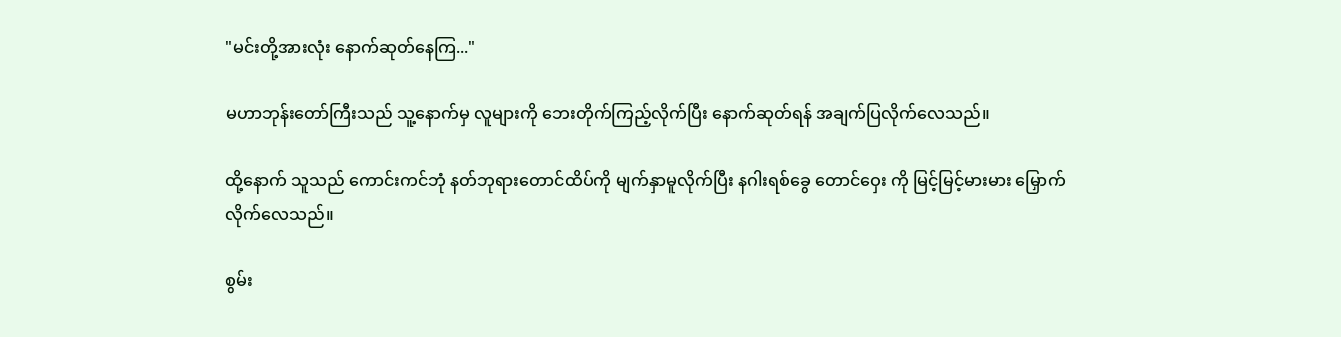"မင်းတို့အားလုံး နောက်ဆုတ်နေကြ..."

မဟာဘုန်းတော်ကြီးသည် သူ့နောက်မှ လူများကို ဘေးတိုက်ကြည့်လိုက်ပြီး နောက်ဆုတ်ရန် အချက်ပြလိုက်လေသည်။

ထို့နောက် သူသည် ကောင်းကင်ဘုံ နတ်ဘုရားတောင်ထိပ်ကို မျက်နှာမူလိုက်ပြီး နဂါးရစ်ခွေ တောင်ဝှေး ကို မြင့်မြင့်မားမား မြှောက်လိုက်လေသည်။

စွမ်း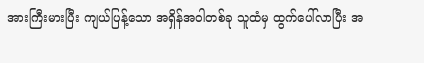အားကြီးမားပြီး ကျယ်ပြန့်သော အရှိန်အဝါတစ်ခု သူထံမှ ထွက်ပေါ်လာပြီး အ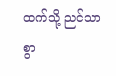ထက်သို့ ညင်သာစွာ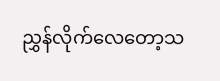ညွှန်လိုက်လေတော့သ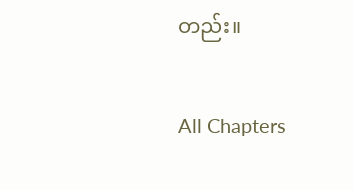တည်း။

All Chapters